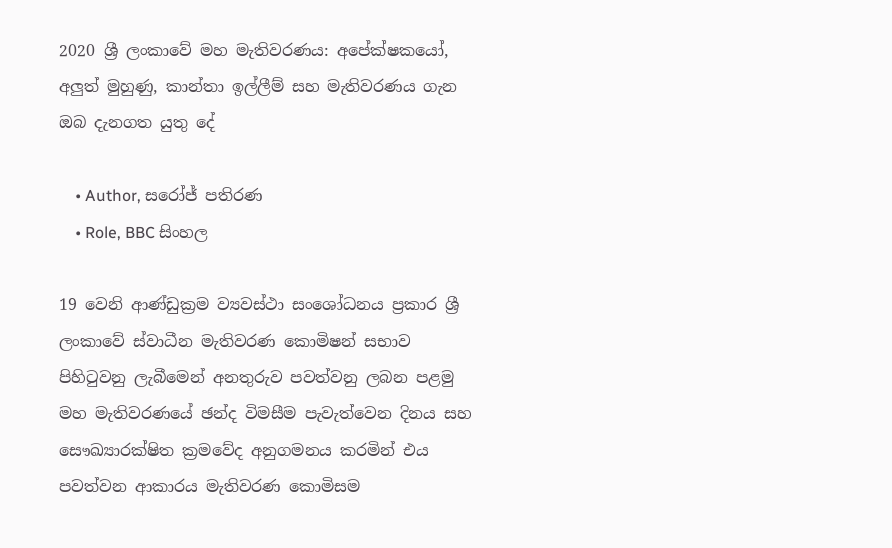2020 ශ්‍රී ලංකාවේ මහ මැතිවරණය: අපේක්ෂකයෝ, අලුත් මුහුණු, කාන්තා ඉල්ලීම් සහ මැතිවරණය ගැන ඔබ දැනගත යුතු දේ

    • Author, සරෝජ් පතිරණ
    • Role, BBC සිංහල

19 වෙනි ආණ්ඩුක්‍රම ව්‍යවස්ථා සංශෝධනය ප්‍රකාර ශ්‍රී ලංකාවේ ස්වාධීන මැතිවරණ කොමිෂන් සභාව පිහිටුවනු ලැබීමෙන් අනතුරුව පවත්වනු ලබන පළමු මහ මැතිවරණයේ ඡන්ද විමසීම පැවැත්වෙන දිනය සහ සෞඛ්‍යාරක්ෂිත ක්‍රමවේද අනුගමනය කරමින් එය පවත්වන ආකාරය මැතිවරණ කොමිසම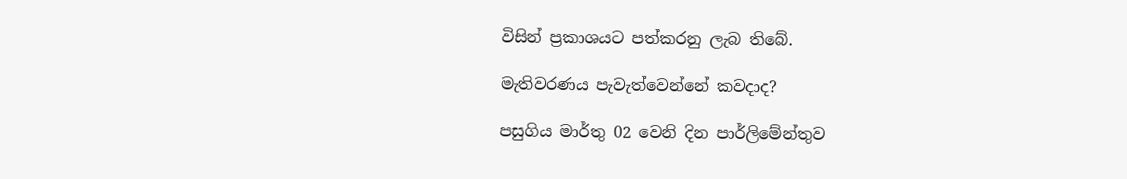විසින් ප්‍රකාශයට පත්කරනු ලැබ තිබේ.

මැතිවරණය පැවැත්වෙන්නේ කවදාද?

පසුගිය මාර්තු 02 වෙනි දින පාර්ලිමේන්තුව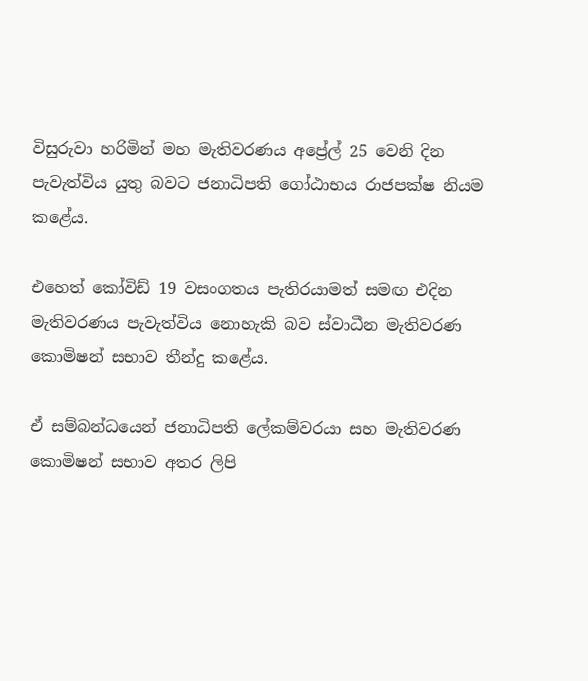විසුරුවා හරිමින් මහ මැතිවරණය අප්‍රේල් 25 වෙනි දින පැවැත්විය යුතු බවට ජනාධිපති ගෝඨාභය රාජපක්ෂ නියම කළේය.

එහෙත් කෝවිඩ් 19 වසංගතය පැතිරයාමත් සමඟ එදින මැතිවරණය පැවැත්විය නොහැකි බව ස්වාධීන මැතිවරණ කොමිෂන් සභාව තීන්දු කළේය.

ඒ සම්බන්ධයෙන් ජනාධිපති ලේකම්වරයා සහ මැතිවරණ කොමිෂන් සභාව අතර ලිපි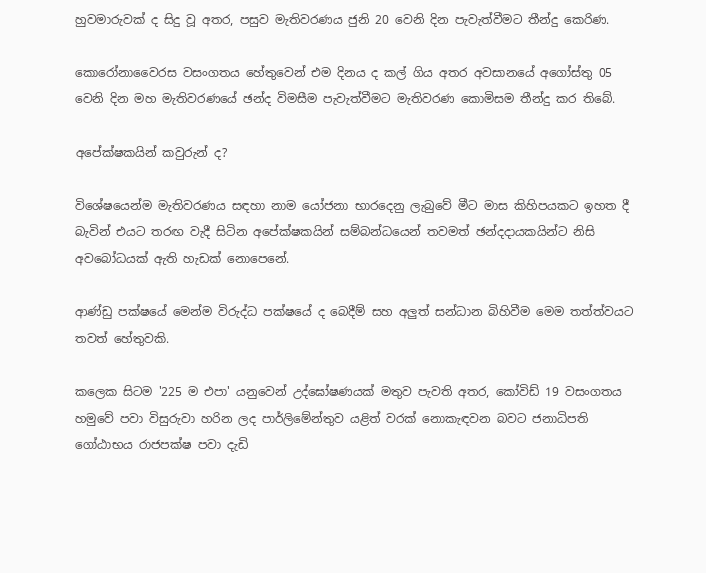හුවමාරුවක් ද සිදු වූ අතර, පසුව මැතිවරණය ජුනි 20 වෙනි දින පැවැත්වීමට තීන්දු කෙරිණ.

කොරෝනාවෛරස වසංගතය හේතුවෙන් එම දිනය ද කල් ගිය අතර අවසානයේ අගෝස්තු 05 වෙනි දින මහ මැතිවරණයේ ඡන්ද විමසීම පැවැත්වීමට මැතිවරණ කොමිසම තීන්දු කර තිබේ.

අපේක්ෂකයින් කවුරුන් ද?

විශේෂයෙන්ම මැතිවරණය සඳහා නාම යෝජනා භාරදෙනු ලැබුවේ මීට මාස කිහිපයකට ඉහත දී බැවින් එයට තරඟ වැදී සිටින අපේක්ෂකයින් සම්බන්ධයෙන් තවමත් ඡන්දදායකයින්ට නිසි අවබෝධයක් ඇති හැඩක් නොපෙනේ.

ආණ්ඩු පක්ෂයේ මෙන්ම විරුද්ධ පක්ෂයේ ද බෙදීම් සහ අලුත් සන්ධාන බිහිවීම මෙම තත්ත්වයට තවත් හේතුවකි.

කලෙක සිටම '225 ම එපා' යනුවෙන් උද්ඝෝෂණයක් මතුව පැවති අතර, කෝවිඩ් 19 වසංගතය හමුවේ පවා විසුරුවා හරින ලද පාර්ලිමේන්තුව යළිත් වරක් නොකැඳවන බවට ජනාධිපති ගෝඨාභය රාජපක්ෂ පවා දැඩි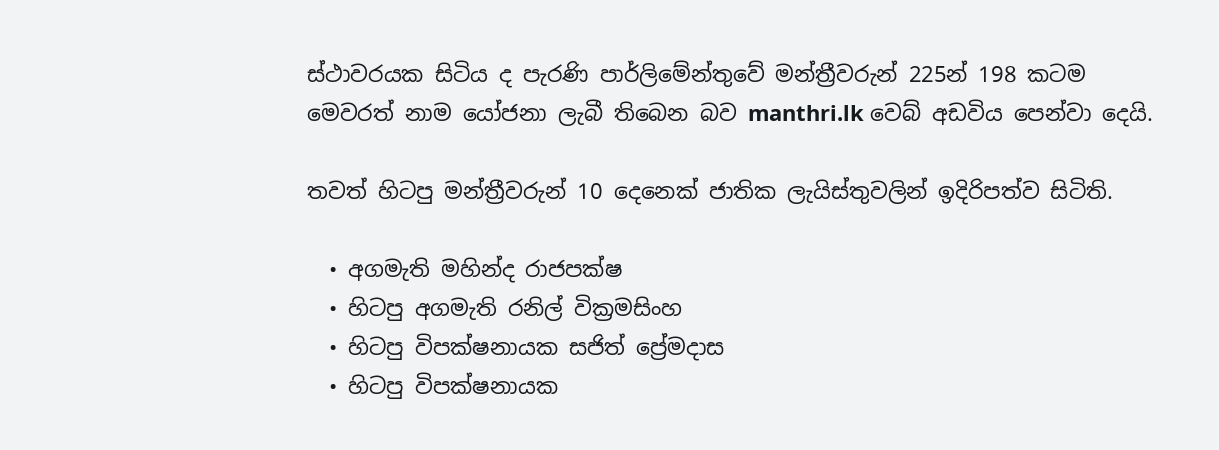ස්ථාවරයක සිටිය ද පැරණි පාර්ලිමේන්තුවේ මන්ත්‍රීවරුන් 225න් 198 කටම මෙවරත් නාම යෝජනා ලැබී තිබෙන බව manthri.lk වෙබ් අඩවිය පෙන්වා දෙයි.

තවත් හිටපු මන්ත්‍රීවරුන් 10 දෙනෙක් ජාතික ලැයිස්තුවලින් ඉදිරිපත්ව සිටිති.

  • අගමැති මහින්ද රාජපක්ෂ
  • හිටපු අගමැති රනිල් වික්‍රමසිංහ
  • හිටපු විපක්ෂනායක සජිත් ප්‍රේමදාස
  • හිටපු විපක්ෂනායක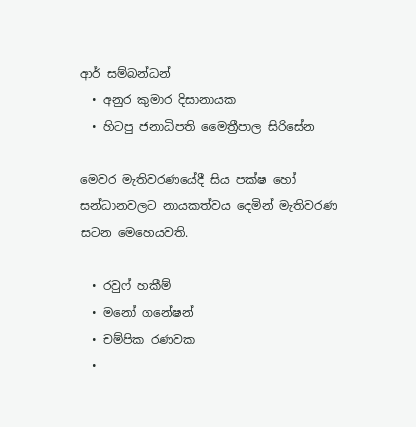ආර් සම්බන්ධන්
  • අනුර කුමාර දිසානායක
  • හිටපු ජනාධිපති මෛත්‍රීපාල සිරිසේන

මෙවර මැතිවරණයේදී සිය පක්ෂ හෝ සන්ධානවලට නායකත්වය දෙමින් මැතිවරණ සටන මෙහෙයවති.

  • රවුෆ් හකීම්
  • මනෝ ගනේෂන්
  • චම්පික රණවක
  •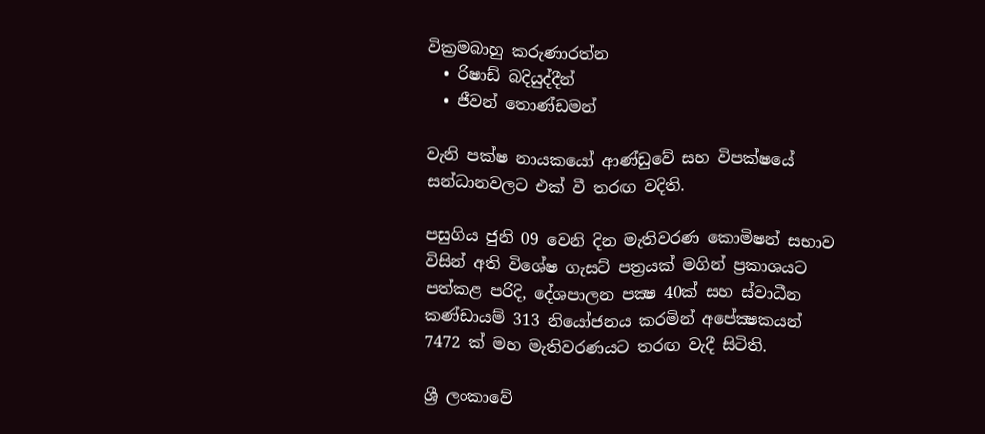වික්‍රමබාහු කරුණාරත්න
  • රිෂාඩ් බදියුද්දීන්
  • ජීවන් තොණ්ඩමන්

වැනි පක්ෂ නායකයෝ ආණ්ඩුවේ සහ විපක්ෂයේ සන්ධානවලට එක් වී තරඟ වදිති.

පසුගිය ජුනි 09 වෙනි දින මැතිවරණ කොමිෂන් සභාව විසින් අති විශේෂ ගැසට් පත්‍රයක් මගින් ප්‍රකාශයට පත්කළ පරිදි, දේශපාලන පක්‍ෂ 40ක් සහ ස්වාධීන කණ්ඩායම් 313 නියෝජනය කරමින් අපේක්‍ෂකයන් 7472 ක් මහ මැතිවරණයට තරඟ වැදී සිටිති.

ශ්‍රී ලංකාවේ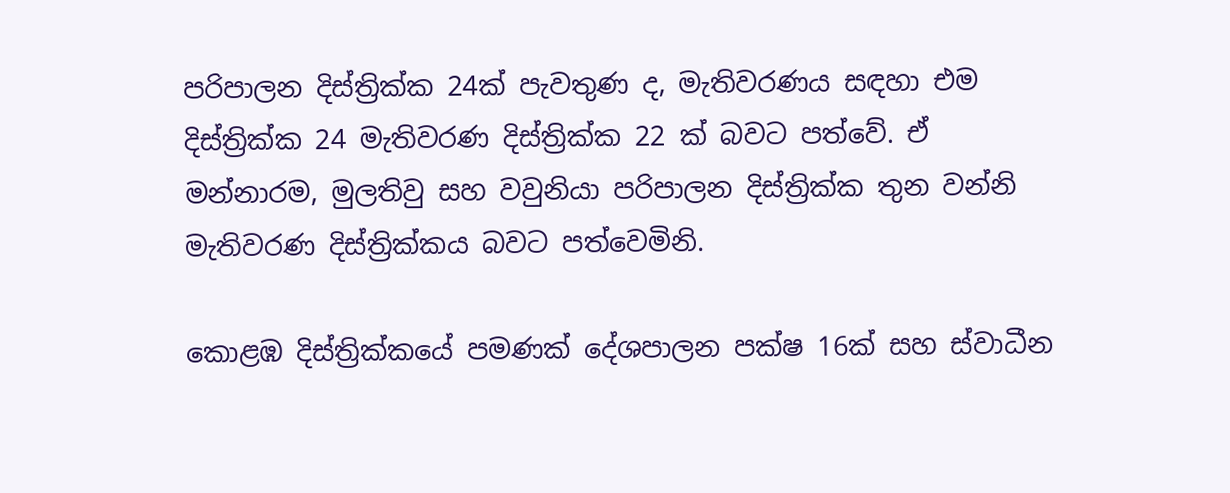පරිපාලන දිස්ත්‍රික්ක 24ක් පැවතුණ ද, මැතිවරණය සඳහා එම දිස්ත්‍රික්ක 24 මැතිවරණ දිස්ත්‍රික්ක 22 ක් බවට පත්වේ. ඒ මන්නාරම, මුලතිවු සහ වවුනියා පරිපාලන දිස්ත්‍රික්ක තුන වන්නි මැතිවරණ දිස්ත්‍රික්කය බවට පත්වෙමිනි.

කොළඹ දිස්ත්‍රික්කයේ පමණක් දේශපාලන පක්ෂ 16ක් සහ ස්වාධීන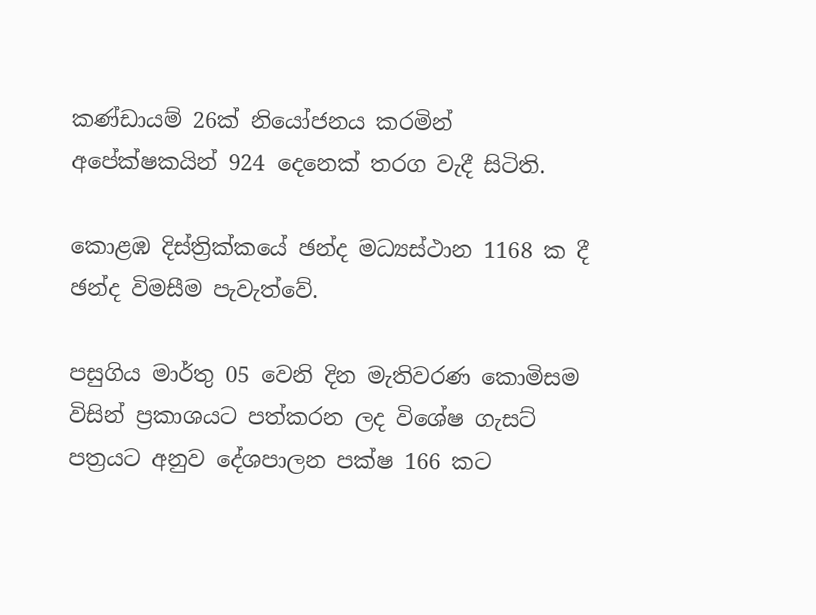කණ්ඩායම් 26ක් නියෝජනය කරමින් අපේක්ෂකයින් 924 දෙනෙක් තරග වැදී සිටිති.

කොළඹ දිස්ත්‍රික්කයේ ඡන්ද මධ්‍යස්ථාන 1168 ක දී ඡන්ද විමසීම පැවැත්වේ.

පසුගිය මාර්තු 05 වෙනි දින මැතිවරණ කොමිසම විසින් ප්‍රකාශයට පත්කරන ලද විශේෂ ගැසට් පත්‍රයට අනුව දේශපාලන පක්ෂ 166 කට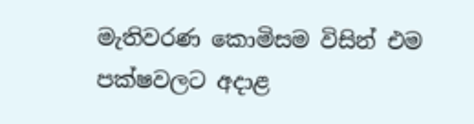මැතිවරණ කොමිසම විසින් එම පක්ෂවලට අදාළ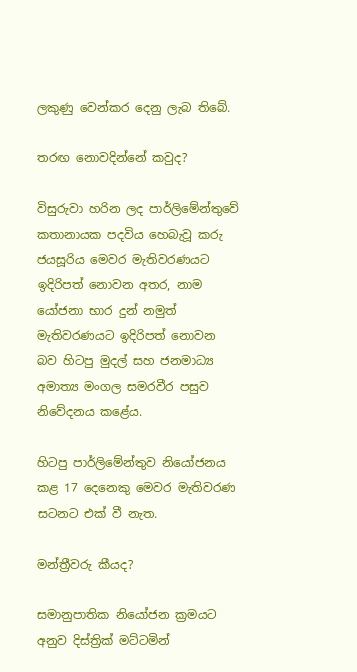ලකුණු වෙන්කර දෙනු ලැබ තිබේ.

තරඟ නොවදින්නේ කවුද?

විසුරුවා හරින ලද පාර්ලිමේන්තුවේ කතානායක පදවිය හෙබැවූ කරු ජයසූරිය මෙවර මැතිවරණයට ඉදිරිපත් නොවන අතර, නාම යෝජනා භාර දුන් නමුත් මැතිවරණයට ඉදිරිපත් නොවන බව හිටපු මුදල් සහ ජනමාධ්‍ය අමාත්‍ය මංගල සමරවීර පසුව නිවේදනය කළේය.

හිටපු පාර්ලිමේන්තුව නියෝජනය කළ 17 දෙනෙකු මෙවර මැතිවරණ සටනට එක් වී නැත.

මන්ත්‍රීවරු කීයද?

සමානුපාතික නියෝජන ක්‍රමයට අනුව දිස්ත්‍රික් මට්ටමින්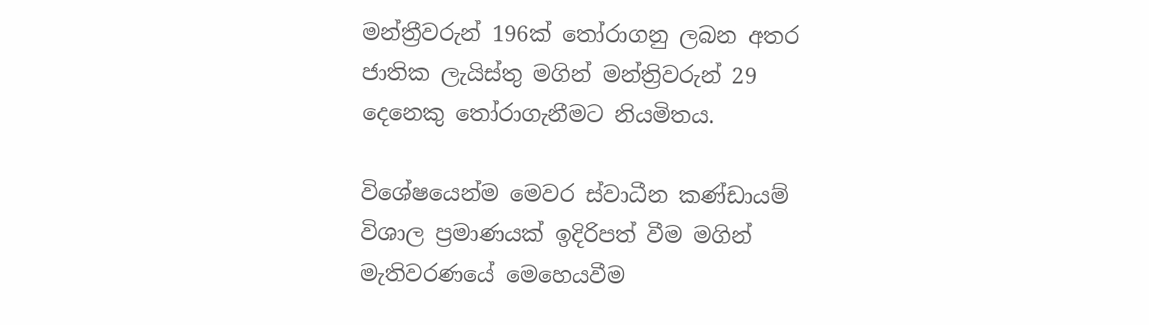මන්ත්‍රීවරුන් 196ක් තෝරාගනු ලබන අතර ජාතික ලැයිස්තු මගින් මන්ත්‍රිවරුන් 29 දෙනෙකු තෝරාගැනීමට නියමිතය.

විශේෂයෙන්ම මෙවර ස්වාධීන කණ්ඩායම් විශාල ප්‍රමාණයක් ඉදිරිපත් වීම මගින් මැතිවරණයේ මෙහෙයවීම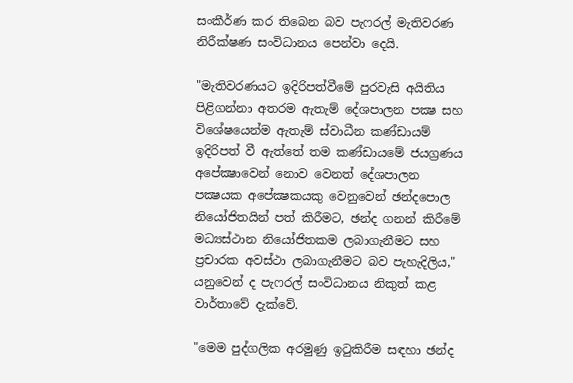සංකීර්ණ කර තිබෙන බව පැෆරල් මැතිවරණ නිරීක්ෂණ සංවිධානය පෙන්වා දෙයි.

"මැතිවරණයට ඉදිරිපත්වීමේ පුරවැසි අයිතිය පිළිගන්නා අතරම ඇතැම් දේශපාලන පක්‍ෂ සහ විශේෂයෙන්ම ඇතැම් ස්වාධීන කණ්ඩායම් ඉදිරිපත් වී ඇත්තේ තම කණ්ඩායමේ ජයග්‍රණය අපේක්‍ෂාවෙන් නොව වෙනත් දේශපාලන පක්‍ෂයක අපේක්‍ෂකයකු වෙනුවෙන් ඡන්දපොල නියෝජිතයින් පත් කිරීමට, ඡන්ද ගනන් කිරීමේ මධ්‍යස්ථාන නියෝජිතකම ලබාගැනීමට සහ ප්‍රචාරක අවස්ථා ලබාගැනීමට බව පැහැදිලිය," යනුවෙන් ද පැෆරල් සංවිධානය නිකුත් කළ වාර්තාවේ දැක්වේ.

"මෙම පුද්ගලික අරමුණු ඉටුකිරීම සඳහා ඡන්ද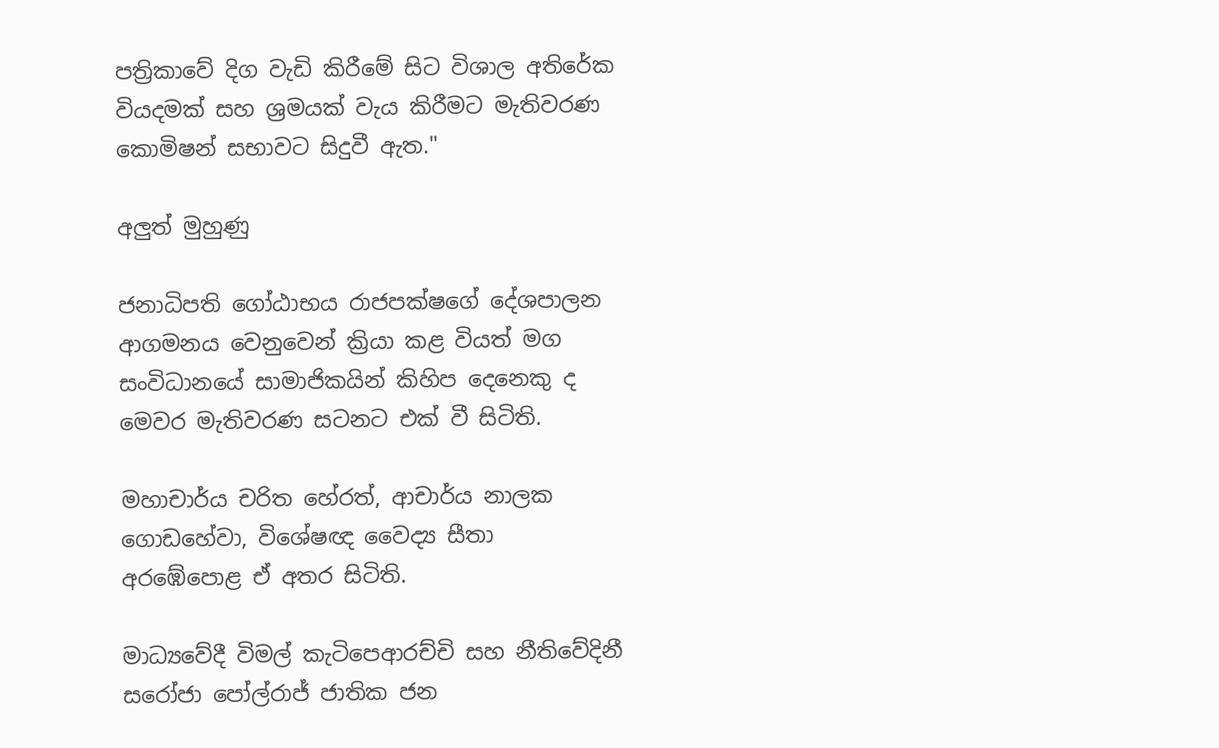පත්‍රිකාවේ දිග වැඩි කිරීමේ සිට විශාල අතිරේක වියදමක් සහ ශ්‍රමයක් වැය කිරීමට මැතිවරණ කොමිෂන් සභාවට සිදුවී ඇත."

අලුත් මුහුණු

ජනාධිපති ගෝඨාභය රාජපක්ෂගේ දේශපාලන ආගමනය වෙනුවෙන් ක්‍රියා කළ වියත් මග සංවිධානයේ සාමාජිකයින් කිහිප දෙනෙකු ද මෙවර මැතිවරණ සටනට එක් වී සිටිති.

මහාචාර්ය චරිත හේරත්, ආචාර්ය නාලක ගොඩහේවා, විශේෂඥ වෛද්‍ය සීතා අරඹේපොළ ඒ අතර සිටිති.

මාධ්‍යවේදී විමල් කැටිපෙආරච්චි සහ නීතිවේදිනී සරෝජා පෝල්රාජ් ජාතික ජන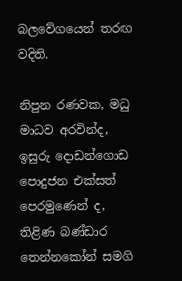බලවේගයෙන් තරඟ වදිති.

නිපුන රණවක, මධු මාධව අරවින්ද, ඉසුරු දොඩන්ගොඩ පොදුජන එක්සත් පෙරමුණෙන් ද, තිළිණ බණ්ඩාර තෙන්නකෝන් සමගි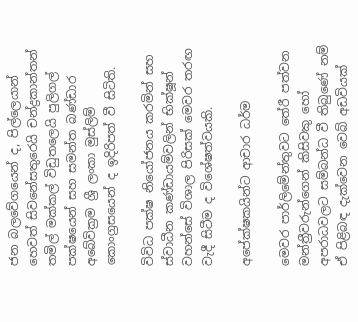ජන බලවේගයෙන් ද, පිල්ලෙයාන් හෙවත් සිවනේසතුරෙයි චන්ද්‍රකාන්තන් තමිල් මක්කල් විඩුතලෙයි පුලිගල් පක්ෂයෙන් සහ සමන්ත බණ්ඩාර අබේවික්‍රම ශ්‍රී ලංකා මුස්ලිම් කොංග්‍රසයෙන් ද ඉදිරිපත් වී සිටිති.

විවිධ පක්ෂ නියෝජනය කරමින් සහ ස්වාධීන කණ්ඩායම්වලින් භික්ෂූන් වහන්සේ විශාල පිරිසක් මෙවර තරඟ වැදී සිටීම ද විශේෂත්වයකි.

අපේක්ෂකයින්ට ආචාර ධර්ම

මෙවර පාර්ලිමේන්තුවට තේරී පත්වන මන්ත්‍රීවරුන්ගෙන් කිසිවකු හෝ අපරාධවලට සම්බන්ධ වී තිබුණේ නම් ඒ පිළිබඳ දැක්වෙන වෙබ් අඩවියක්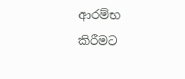ආරම්භ කිරීමට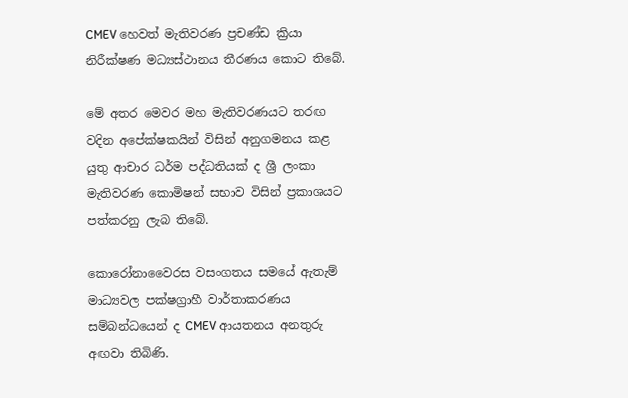CMEV හෙවත් මැතිවරණ ප්‍රචණ්ඩ ක්‍රියා නිරීක්ෂණ මධ්‍යස්ථානය තීරණය කොට තිබේ.

මේ අතර මෙවර මහ මැතිවරණයට තරඟ වදින අපේක්ෂකයින් විසින් අනුගමනය කළ යුතු ආචාර ධර්ම පද්ධතියක් ද ශ්‍රී ලංකා මැතිවරණ කොමිෂන් සභාව විසින් ප්‍රකාශයට පත්කරනු ලැබ තිබේ.

කොරෝනාවෛරස වසංගතය සමයේ ඇතැම් මාධ්‍යවල පක්ෂග්‍රාහී වාර්තාකරණය සම්බන්ධයෙන් ද CMEV ආයතනය අනතුරු අඟවා තිබිණි.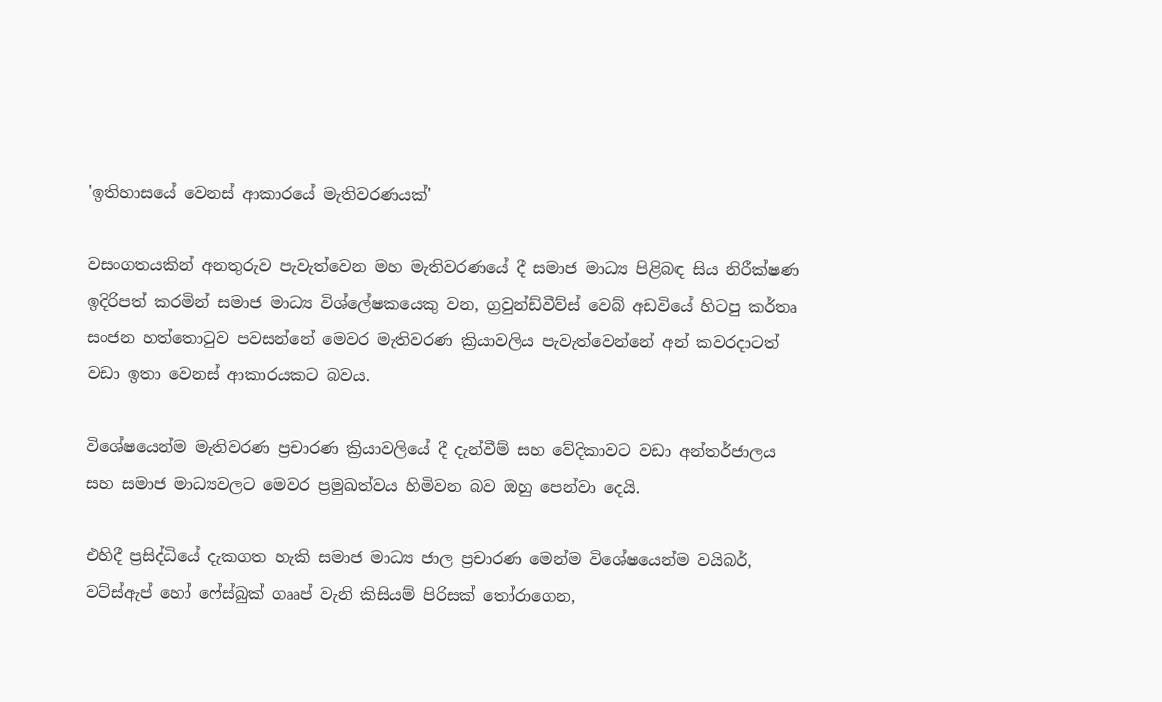'ඉතිහාසයේ වෙනස් ආකාරයේ මැතිවරණයක්'

වසංගතයකින් අනතුරුව පැවැත්වෙන මහ මැතිවරණයේ දී සමාජ මාධ්‍ය පිළිබඳ සිය නිරීක්ෂණ ඉදිරිපත් කරමින් සමාජ මාධ්‍ය විශ්ලේෂකයෙකු වන, ග්‍රවුන්ඩ්වීව්ස් වෙබ් අඩවියේ හිටපු කර්තෘ සංජන හත්තොටුව පවසන්නේ මෙවර මැතිවරණ ක්‍රියාවලිය පැවැත්වෙන්නේ අන් කවරදාටත් වඩා ඉතා වෙනස් ආකාරයකට බවය.

විශේෂයෙන්ම මැතිවරණ ප්‍රචාරණ ක්‍රියාවලියේ දී දැන්වීම් සහ වේදිකාවට වඩා අන්තර්ජාලය සහ සමාජ මාධ්‍යවලට මෙවර ප්‍රමුඛත්වය හිමිවන බව ඔහු පෙන්වා දෙයි.

එහිදී ප්‍රසිද්ධියේ දැකගත හැකි සමාජ මාධ්‍ය ජාල ප්‍රචාරණ මෙන්ම විශේෂයෙන්ම වයිබර්, වට්ස්ඇප් හෝ ෆේස්බුක් ගෲප් වැනි කිසියම් පිරිසක් තෝරාගෙන,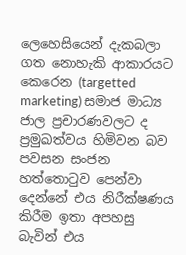ලෙහෙසියෙන් දැකබලා ගත නොහැකි ආකාරයට කෙරෙන (targetted marketing) සමාජ මාධ්‍ය ජාල ප්‍රචාරණවලට ද ප්‍රමුඛත්වය හිමිවන බව පවසන සංජන හත්තොටුව පෙන්වා දෙන්නේ එය නිරීක්ෂණය කිරීම ඉතා අපහසු බැවින් එය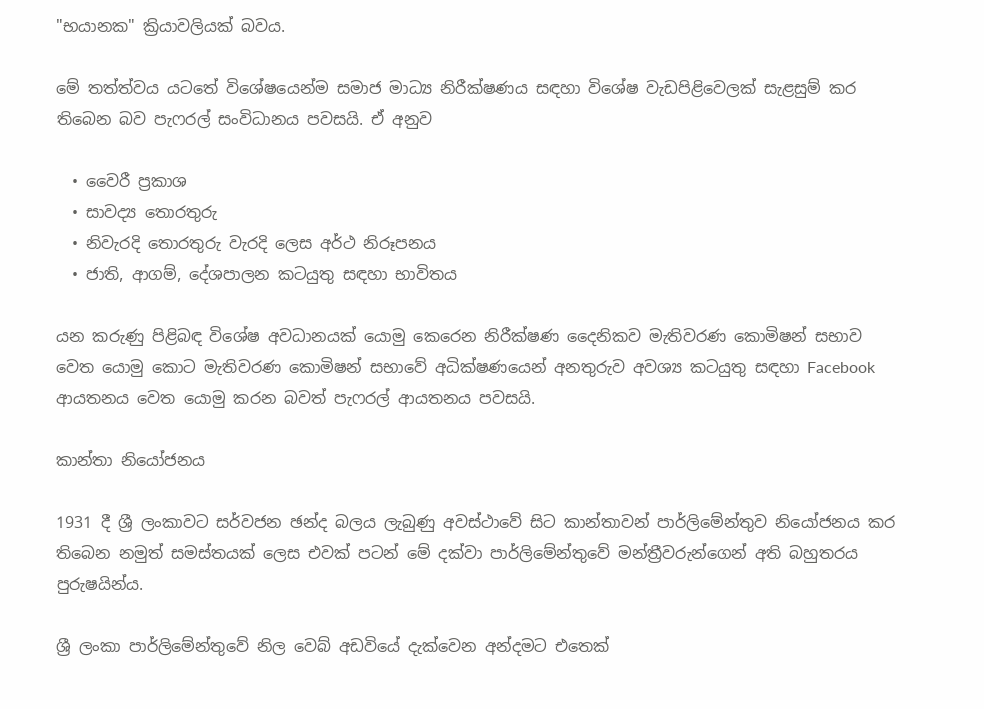"භයානක" ක්‍රියාවලියක් බවය.

මේ තත්ත්වය යටතේ විශේෂයෙන්ම සමාජ මාධ්‍ය නිරීක්ෂණය සඳහා විශේෂ වැඩපිළිවෙලක් සැළසුම් කර තිබෙන බව පැෆරල් සංවිධානය පවසයි. ඒ අනුව

  • වෛරී ප්‍රකාශ
  • සාවද්‍ය තොරතුරු
  • නිවැරදි තොරතුරු වැරදි ලෙස අර්ථ නිරූපනය
  • ජාති, ආගම්, දේශපාලන කටයුතු සඳහා භාවිතය

යන කරුණු පිළිබඳ විශේෂ අවධානයක් යොමු කෙරෙන නිරීක්ෂණ දෛනිකව මැතිවරණ කොමිෂන් සභාව වෙත යොමු කොට මැතිවරණ කොමිෂන් සභාවේ අධික්ෂණයෙන් අනතුරුව අවශ්‍ය කටයුතු සඳහා Facebook ආයතනය වෙත යොමු කරන බවත් පැෆරල් ආයතනය පවසයි.

කාන්තා නියෝජනය

1931 දී ශ්‍රී ලංකාවට සර්වජන ඡන්ද බලය ලැබුණු අවස්ථාවේ සිට කාන්තාවන් පාර්ලිමේන්තුව නියෝජනය කර තිබෙන නමුත් සමස්තයක් ලෙස එවක් පටන් මේ දක්වා පාර්ලිමේන්තුවේ මන්ත්‍රීවරුන්ගෙන් අති බහුතරය පුරුෂයින්ය.

ශ්‍රී ලංකා පාර්ලිමේන්තුවේ නිල වෙබ් අඩවියේ දැක්වෙන අන්දමට එතෙක්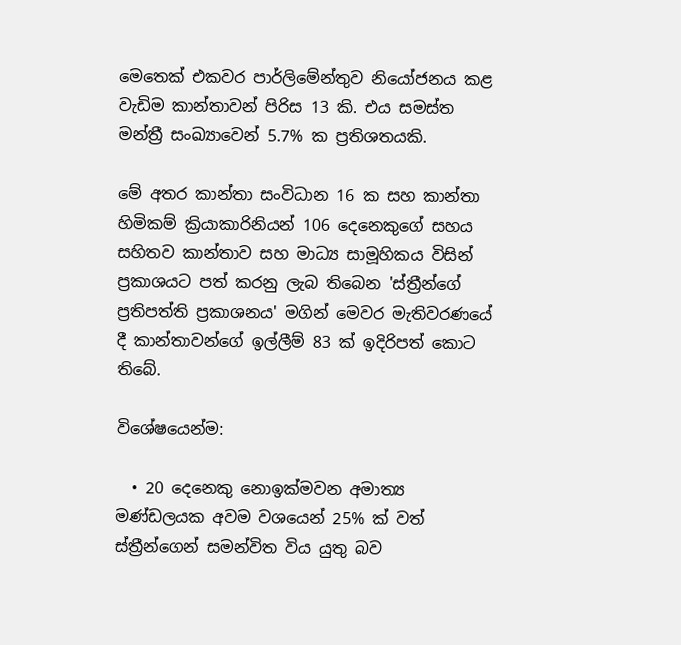මෙතෙක් එකවර පාර්ලිමේන්තුව නියෝජනය කළ වැඩිම කාන්තාවන් පිරිස 13 කි. එය සමස්ත මන්ත්‍රී සංඛ්‍යාවෙන් 5.7% ක ප්‍රතිශතයකි.

මේ අතර කාන්තා සංවිධාන 16 ක සහ කාන්තා හිමිකම් ක්‍රියාකාරිනියන් 106 දෙනෙකුගේ සහය සහිතව කාන්තාව සහ මාධ්‍ය සාමූහිකය විසින් ප්‍රකාශයට පත් කරනු ලැබ තිබෙන 'ස්ත්‍රීන්ගේ ප්‍රතිපත්ති ප්‍රකාශනය' මගින් මෙවර මැතිවරණයේ දී කාන්තාවන්ගේ ඉල්ලීම් 83 ක් ඉදිරිපත් කොට තිබේ.

විශේෂයෙන්ම:

  • 20 දෙනෙකු නොඉක්මවන අමාත්‍ය මණ්ඩලයක අවම වශයෙන් 25% ක් වත් ස්ත්‍රීන්ගෙන් සමන්විත විය යුතු බව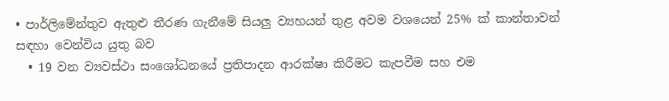• පාර්ලිමේන්තුව ඇතුළු තීරණ ගැනීමේ සියලු ව්‍යහයන් තුළ අවම වශයෙන් 25% ක් කාන්තාවන් සඳහා වෙන්විය යුතු බව
  • 19 වන ව්‍යවස්ථා සංශෝධනයේ ප්‍රතිපාදන ආරක්ෂා කිරීමට කැපවීම සහ එම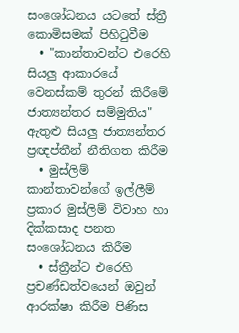සංශෝධනය යටතේ ස්ත්‍රී කොමිසමක් පිහිටුවීම
  • "කාන්තාවන්ට එරෙහි සියලු ආකාරයේ වෙනස්කම් තුරන් කිරීමේ ජාත්‍යන්තර සම්මුතිය" ඇතුළු සියලු ජාත්‍යන්තර ප්‍රඥප්තීන් නීතිගත කිරීම
  • මුස්ලිම් කාන්තාවන්ගේ ඉල්ලීම් ප්‍රකාර මුස්ලිම් විවාහ හා දික්කසාද පනත සංශෝධනය කිරීම
  • ස්ත්‍රීන්ට එරෙහි ප්‍රචණ්ඩත්වයෙන් ඔවුන් ආරක්ෂා කිරීම පිණිස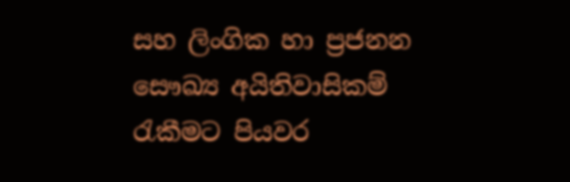සහ ලිංගික හා ප්‍රජනන සෞඛ්‍ය අයිතිවාසිකම් රැකීමට පියවර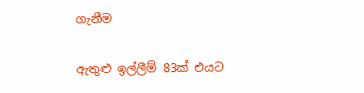ගැනීම

ඇතුළු ඉල්ලීම් 83ක් එයට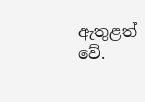ඇතුළත් වේ.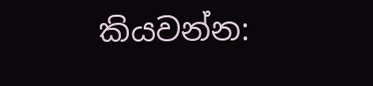කියවන්න: